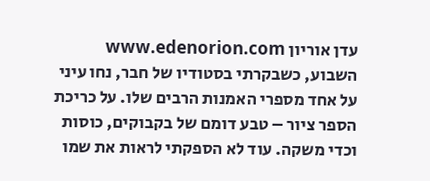עדן אוריון www.edenorion.com
השבוע, כשבקרתי בסטודיו של חבר, נחו עיני על אחד מספרי האמנות הרבים שלו. על כריכת הספר ציור – טבע דומם של בקבוקים, כוסות וכדי משקה. עוד לא הספקתי לראות את שמו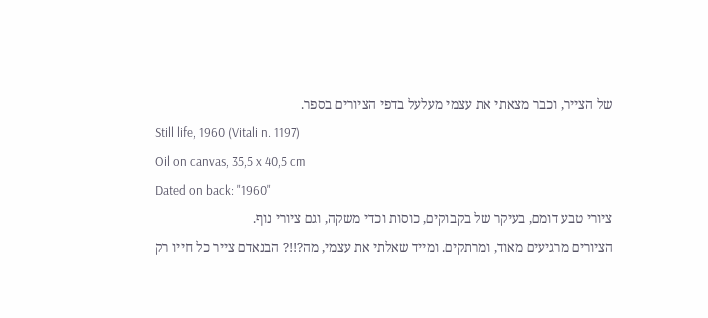של הצייר, וכבר מצאתי את עצמי מעלעל בדפי הציורים בספר.
Still life, 1960 (Vitali n. 1197)
Oil on canvas, 35,5 x 40,5 cm
Dated on back: "1960"
ציורי טבע דומם, בעיקר של בקבוקים, כוסות וכדי משקה, וגם ציורי נוף.
הציורים מרגיעים מאוד, ומרתקים. ומייד שאלתי את עצמי, מה?!!? הבנאדם צייר כל חייו רק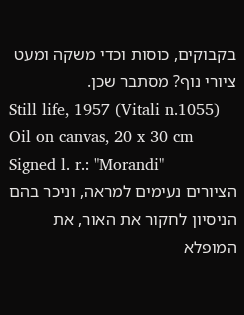בקבוקים, כוסות וכדי משקה ומעט ציורי נוף? מסתבר שכן.
Still life, 1957 (Vitali n.1055) Oil on canvas, 20 x 30 cm Signed l. r.: "Morandi"
הציורים נעימים למראה, וניכר בהם הניסיון לחקור את האור, את המופלא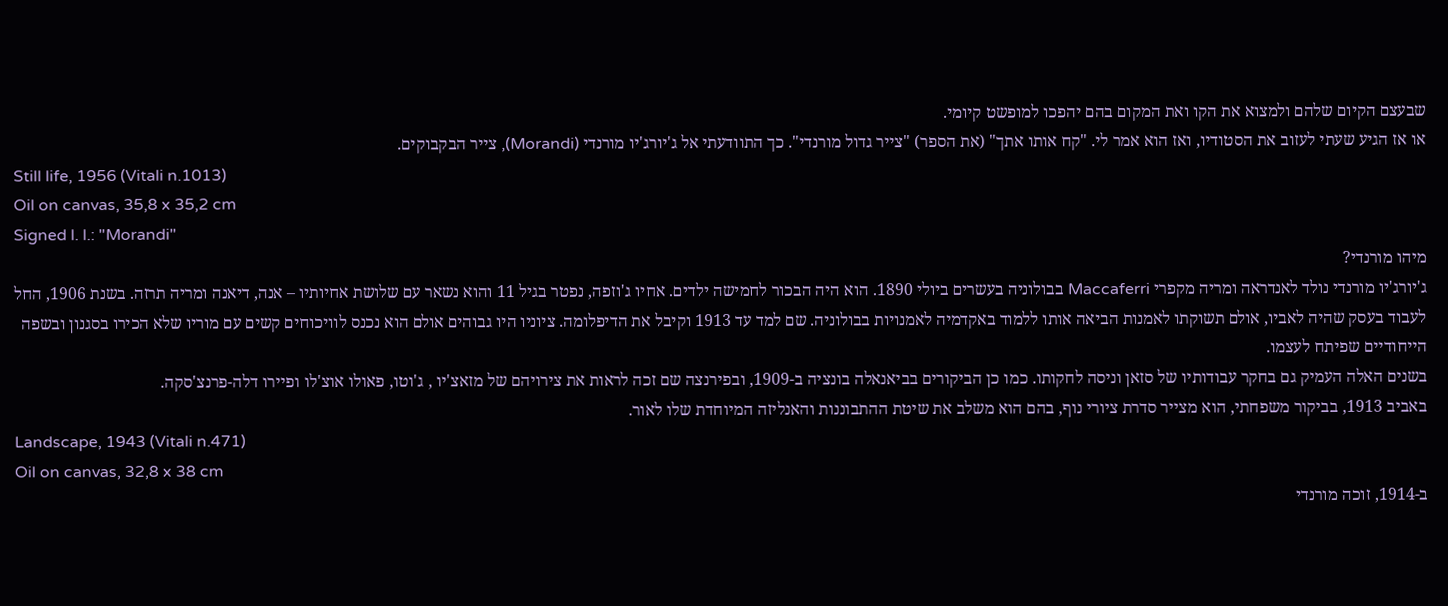שבעצם הקיום שלהם ולמצוא את הקו ואת המקום בהם יהפכו למופשט קיומי.
או אז הגיע שעתי לעזוב את הסטודיו, ואז הוא אמר לי. "קח אותו אתך" (את הספר) "צייר גדול מורנדי". כך התוודעתי אל ג'יורג'יו מורנדי (Morandi), צייר הבקבוקים.
Still life, 1956 (Vitali n.1013)
Oil on canvas, 35,8 x 35,2 cm
Signed l. l.: "Morandi"
מיהו מורנדי?
ג'יורג'יו מורנדי נולד לאנדראה ומריה מקפרי Maccaferri בבולוניה בעשרים ביולי 1890. הוא היה הבכור לחמישה ילדים. אחיו ג'וזפה, נפטר בגיל 11 והוא נשאר עם שלושת אחיותיו – אנה, דיאנה ומריה תרזה. בשנת 1906, החל לעבוד בעסק שהיה לאביו, אולם תשוקתו לאמנות הביאה אותו ללמוד באקדמיה לאמנויות בבולוניה. שם למד עד 1913 וקיבל את הדיפלומה. ציוניו היו גבוהים אולם הוא נכנס לוויכוחים קשים עם מוריו שלא הכירו בסגנון ובשפה הייחודיים שפיתח לעצמו.
בשנים האלה העמיק גם בחקר עבודותיו של סזאן וניסה לחקותו. כמו כן הביקורים בביאנאלה בונציה ב-1909, ובפירנצה שם זכה לראות את צירויהם של מזאצ'יו , ג'וטו, פאולו אוצ'לו ופיירו דלה-פרנצ'סקה.
באביב 1913, בביקור משפחתי, הוא מצייר סדרת ציורי נוף, בהם הוא משלב את שיטת ההתבוננות והאנליזה המיוחדת שלו לאור.
Landscape, 1943 (Vitali n.471)
Oil on canvas, 32,8 x 38 cm
ב-1914, זוכה מורנדי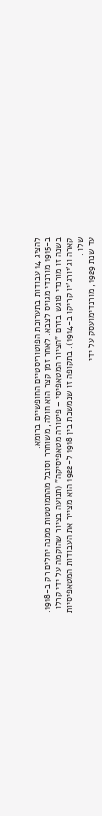להציג 14 עבודות בתערוכת הפוטוריסטיים החופשיים ברומא.
ב-1915 מורנדי מגויס לצבא. לאחר זמן קצר הוא חולה, משוחרר וסובל מהתמוטטות ממנה יחלים רק ב-1918. בשנה זו מורנדי פוגש בזרם "הציור המטאפיסי – פיטורה מטאפיסיקה" (תנועה בציור שהוקמה על ידי קרלו קארה וג'יורג'יו קריקו ב-1914). בתקופה זו שנמשכת בין 1918 ל-1922 הוא מצייר את העבודות המטאפיסיות שלו .
עד שנת 1929, מורנדימועסק על ידי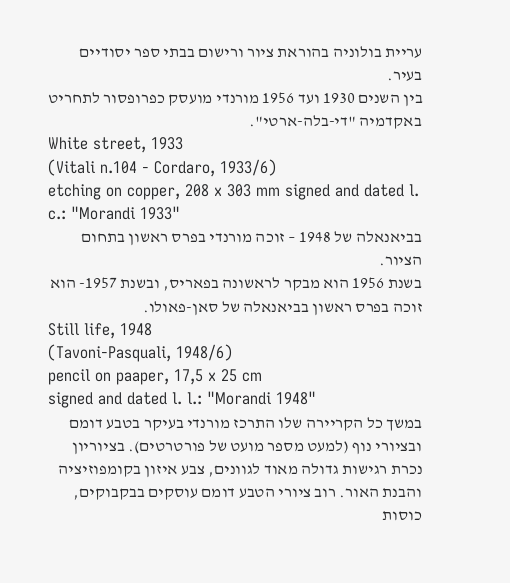עריית בולוניה בהוראת ציור ורישום בבתי ספר יסודיים בעיר.
בין השנים 1930 ועד 1956 מורנדי מועסק כפרופסור לתחריט באקדמיה "די-בלה-ארטי".
White street, 1933
(Vitali n.104 - Cordaro, 1933/6)
etching on copper, 208 x 303 mm signed and dated l. c.: "Morandi 1933"
בביאנאלה של 1948 – זוכה מורנדי בפרס ראשון בתחום הציור.
בשנת 1956 הוא מבקר לראשונה בפאריס, ובשנת 1957- הוא זוכה בפרס ראשון בביאנאלה של סאן-פאולו.
Still life, 1948
(Tavoni-Pasquali, 1948/6)
pencil on paaper, 17,5 x 25 cm
signed and dated l. l.: "Morandi 1948"
במשך כל הקריירה שלו התרכז מורנדי בעיקר בטבע דומם ובציורי נוף (למעט מספר מועט של פורטרטים). בציוריון נכרת רגישות גדולה מאוד לגוונים, צבע איזון בקומפוזיציה והבנת האור. רוב ציורי הטבע דומם עוסקים בבקבוקים, כוסות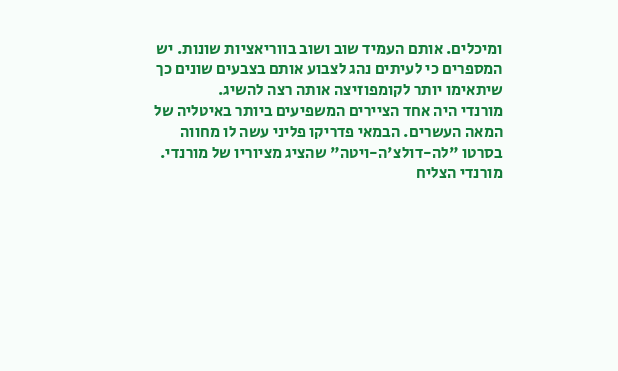ומיכלים. אותם העמיד שוב ושוב בווריאציות שונות. יש המספרים כי לעיתים נהג לצבוע אותם בצבעים שונים כך שיתאימו יותר לקומפוזיצה אותה רצה להשיג.
מורנדי היה אחד הציירים המשפיעים ביותר באיטליה של המאה העשרים. הבמאי פדריקו פליני עשה לו מחווה בסרטו "לה-דולצ'ה-ויטה" שהציג מציוריו של מורנדי.
מורנדי הצליח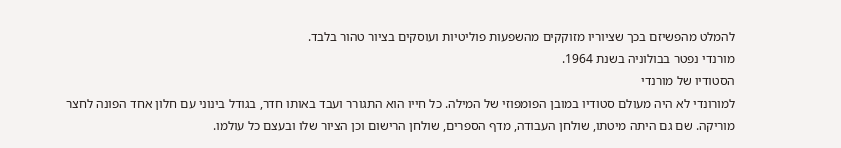להמלט מהפשיזם בכך שציוריו מזוקקים מהשפעות פוליטיות ועוסקים בציור טהור בלבד.
מורנדי נפטר בבולוניה בשנת 1964.
הסטודיו של מורנדי
למורונדי לא היה מעולם סטודיו במובן הפומפוזי של המילה. כל חייו הוא התגורר ועבד באותו חדר, בגודל בינוני עם חלון אחד הפונה לחצר מוריקה. שם גם היתה מיטתו, שולחן העבודה, מדף הספרים, שולחן הרישום וכן הציור שלו ובעצם כל עולמו.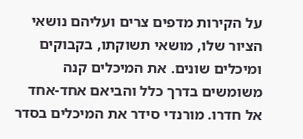על הקירות מדפים צרים ועליהם נושאי הציור שלו, מושאי תשוקתו, בקבוקים ומיכלים שונים. את המיכלים קנה משומשים בדרך כלל והביאם אחד-אחד אל חדרו. מורנדי סידר את המיכלים בסדר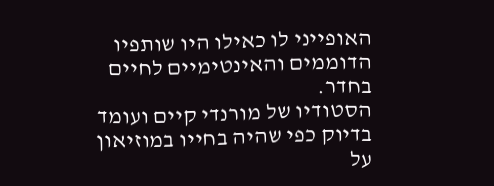האופייני לו כאילו היו שותפיו הדוממים והאינטימיים לחיים בחדר.
הסטודיו של מורנדי קיים ועומד בדיוק כפי שהיה בחייו במוזיאון על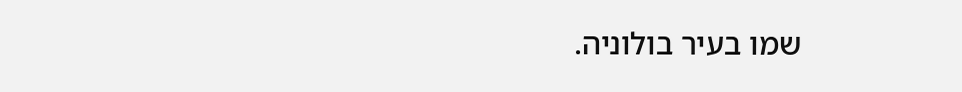שמו בעיר בולוניה.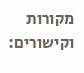מקורות וקישורים: